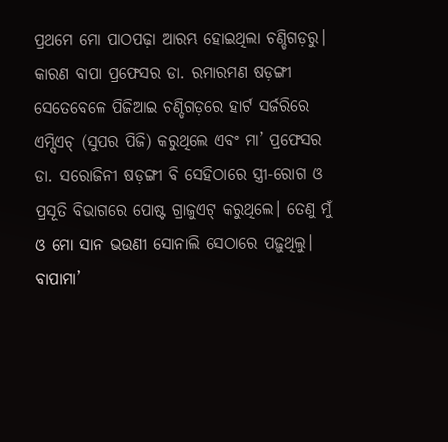ପ୍ରଥମେ ମୋ ପାଠପଢ଼ା ଆରମ୍ଭ ହୋଇଥିଲା ଚଣ୍ଡିଗଡ଼ରୁ। କାରଣ ବାପା ପ୍ରଫେସର ଡା. ରମାରମଣ ଷଡ଼ଙ୍ଗୀ ସେତେବେଳେ ପିଜିଆଇ ଚଣ୍ଡିଗଡ଼ରେ ହାର୍ଟ ସର୍ଜରିରେ ଏମ୍ସିଏଚ୍ (ସୁପର ପିଜି) କରୁଥିଲେ ଏବଂ ମା’ ପ୍ରଫେସର ଡା. ସରୋଜିନୀ ଷଡ଼ଙ୍ଗୀ ବି ସେହିଠାରେ ସ୍ତ୍ରୀ-ରୋଗ ଓ ପ୍ରସୂତି ବିଭାଗରେ ପୋଷ୍ଟ ଗ୍ରାଜୁଏଟ୍ କରୁଥିଲେ। ତେଣୁ ମୁଁ ଓ ମୋ ସାନ ଭଉଣୀ ସୋନାଲି ସେଠାରେ ପଢ଼ୁଥିଲୁ। ବାପାମା’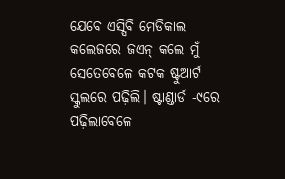ଯେବେ ଏସ୍ସିବି ମେଡିକାଲ କଲେଜରେ ଜଏନ୍ କଲେ ମୁଁ ସେତେବେଳେ କଟକ ଷ୍ଟୁଆର୍ଟ ସ୍କୁଲରେ ପଢ଼ିଲି। ଷ୍ଟାଣ୍ଡାର୍ଡ -୯ରେ ପଢ଼ିଲାବେଳେ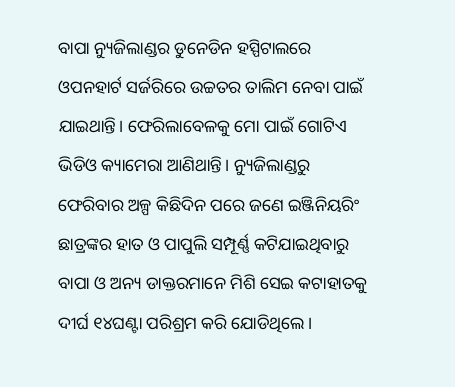ବାପା ନ୍ୟୁଜିଲାଣ୍ଡର ଡୁନେଡିନ ହସ୍ପିଟାଲରେ ଓପନହାର୍ଟ ସର୍ଜରିରେ ଉଚ୍ଚତର ତାଲିମ ନେବା ପାଇଁ ଯାଇଥାନ୍ତି। ଫେରିଲାବେଳକୁ ମୋ ପାଇଁ ଗୋଟିଏ ଭିଡିଓ କ୍ୟାମେରା ଆଣିଥାନ୍ତି। ନ୍ୟୁଜିଲାଣ୍ଡରୁ ଫେରିବାର ଅଳ୍ପ କିଛିଦିନ ପରେ ଜଣେ ଇଞ୍ଜିନିୟରିଂ ଛାତ୍ରଙ୍କର ହାତ ଓ ପାପୁଲି ସମ୍ପୂର୍ଣ୍ଣ କଟିଯାଇଥିବାରୁ ବାପା ଓ ଅନ୍ୟ ଡାକ୍ତରମାନେ ମିଶି ସେଇ କଟାହାତକୁ ଦୀର୍ଘ ୧୪ଘଣ୍ଟା ପରିଶ୍ରମ କରି ଯୋଡିଥିଲେ।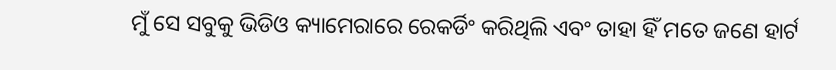ମୁଁ ସେ ସବୁକୁ ଭିଡିଓ କ୍ୟାମେରାରେ ରେକର୍ଡିଂ କରିଥିଲି ଏବଂ ତାହା ହିଁ ମତେ ଜଣେ ହାର୍ଟ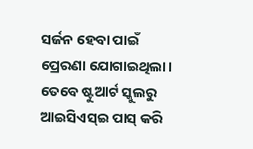ସର୍ଜନ ହେବା ପାଇଁ ପ୍ରେରଣା ଯୋଗାଇଥିଲା। ତେବେ ଷ୍ଟୁଆର୍ଟ ସ୍କୁଲରୁ ଆଇସିଏସ୍ଇ ପାସ୍ କରି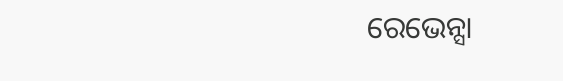ରେଭେନ୍ସା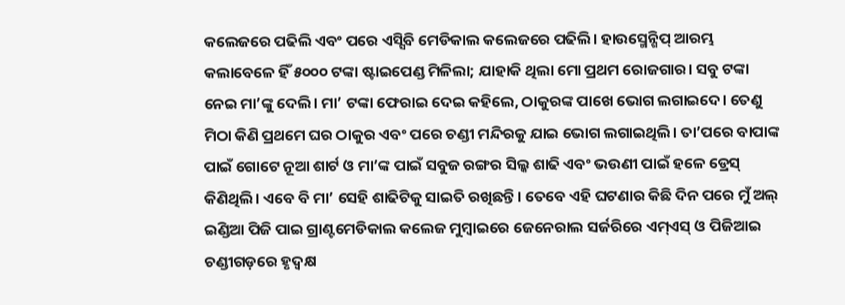କଲେଜରେ ପଢିଲି ଏବଂ ପରେ ଏସ୍ସିବି ମେଡିକାଲ କଲେଜରେ ପଢିଲି। ହାଉସ୍ମେନ୍ଶିପ୍ ଆରମ୍ଭ କଲାବେଳେ ହିଁ ୫୦୦୦ ଟଙ୍କା ଷ୍ଟାଇପେଣ୍ଡ ମିଳିଲା; ଯାହାକି ଥିଲା ମୋ ପ୍ରଥମ ରୋଜଗାର। ସବୁ ଟଙ୍କା ନେଇ ମା’ଙ୍କୁ ଦେଲି। ମା’ ଟଙ୍କା ଫେରାଇ ଦେଇ କହିଲେ, ଠାକୁରଙ୍କ ପାଖେ ଭୋଗ ଲଗାଇଦେ। ତେଣୁ ମିଠା କିଣି ପ୍ରଥମେ ଘର ଠାକୁର ଏବଂ ପରେ ଚଣ୍ଡୀ ମନ୍ଦିରକୁ ଯାଇ ଭୋଗ ଲଗାଇଥିଲି। ତା’ପରେ ବାପାଙ୍କ ପାଇଁ ଗୋଟେ ନୂଆ ଶାର୍ଟ ଓ ମା’ଙ୍କ ପାଇଁ ସବୁଜ ରଙ୍ଗର ସିଲ୍କ ଶାଢି ଏବଂ ଭଉଣୀ ପାଇଁ ହଳେ ଡ୍ରେସ୍ କିଣିଥିଲି। ଏବେ ବି ମା’ ସେହି ଶାଢିଟିକୁ ସାଇତି ରଖିଛନ୍ତି। ତେବେ ଏହି ଘଟଣାର କିଛି ଦିନ ପରେ ମୁଁ ଅଲ୍ ଇଣ୍ଡିଆ ପିଜି ପାଇ ଗ୍ରାଣ୍ଟମେଡିକାଲ କଲେଜ ମୁମ୍ବାଇରେ ଜେନେରାଲ ସର୍ଜରିରେ ଏମ୍ଏସ୍ ଓ ପିଜିଆଇ ଚଣ୍ଡୀଗଡ଼ରେ ହୃଦ୍ବକ୍ଷ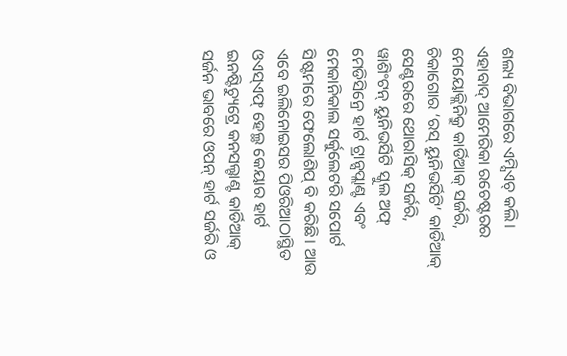ଶଲ୍ୟ ବିଭାଗରେ ଏମ୍ସିଏଚ୍ କଲି। ଏହାବାଦ୍ ଆମେରିକା ରଚେଷ୍ଟରର ମେୟୋକ୍ଲିନିକ୍ରୁ କାର୍ଡିଆକ୍ ସର୍ଜରି, ଚିକାଗୋର ‘ରସ୍ ୟୁନିଭର୍ସିଟି’ କାର୍ଡିଆକ୍ ସେଣ୍ଟରରେ ଥୋରାସିକ୍ ସର୍ଜରି, ୱାଶିଂଟନ୍ ୟୁନିଭର୍ସିଟି ସ୍କୁଲ ଅଫ୍ ମେଡିସିନ୍ରେ ହାର୍ଟ ଟ୍ରାନ୍ସପ୍ଲାଣ୍ଟ ଏବଂ ମେକାନିକାଲ ସର୍କୁଲେଟରି ସପୋର୍ଟ ସିଷ୍ଟମରେ ଫେଲୋଶିପ୍ ବି କରିଛି। ଆଉ ଏବେ ଇଲିନୋଇସର ପିଓରିଆଠାସ୍ଥିତ ଓଏସ୍ଏଫ୍ ହେଲ୍ଥ କେୟାର ହାର୍ଟ ଇନଷ୍ଟିଚ୍ୟୁଟ୍ରେ କନସଲ୍ଟାଣ୍ଟ କାର୍ଡିଆକ୍ ସର୍ଜନ ଭାବରେ ଓପନ୍ ହାର୍ଟ ସର୍ଜରି ଓ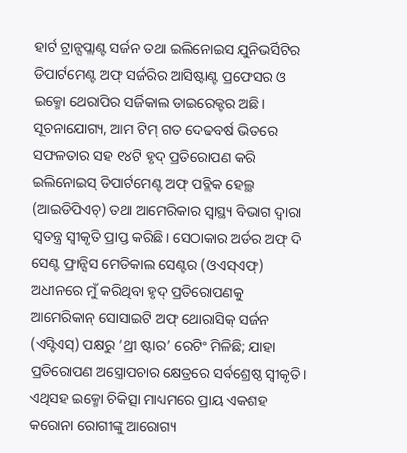ହାର୍ଟ ଟ୍ରାନ୍ସପ୍ଲାଣ୍ଟ ସର୍ଜନ ତଥା ଇଲିନୋଇସ ଯୁନିଭର୍ସିଟିର ଡିପାର୍ଟମେଣ୍ଟ ଅଫ୍ ସର୍ଜରିର ଆସିଷ୍ଟାଣ୍ଟ ପ୍ରଫେସର ଓ ଇକ୍ମୋ ଥେରାପିର ସର୍ଜିକାଲ ଡାଇରେକ୍ଟର ଅଛି। ସୂଚନାଯୋଗ୍ୟ, ଆମ ଟିମ୍ ଗତ ଦେଢବର୍ଷ ଭିତରେ ସଫଳତାର ସହ ୧୪ଟି ହୃଦ୍ ପ୍ରତିରୋପଣ କରି ଇଲିନୋଇସ୍ ଡିପାର୍ଟମେଣ୍ଟ ଅଫ୍ ପବ୍ଲିକ ହେଲ୍ଥ (ଆଇଡିପିଏଚ୍) ତଥା ଆମେରିକାର ସ୍ବାସ୍ଥ୍ୟ ବିଭାଗ ଦ୍ୱାରା ସ୍ବତନ୍ତ୍ର ସ୍ବୀକୃତି ପ୍ରାପ୍ତ କରିଛି। ସେଠାକାର ଅର୍ଡର ଅଫ୍ ଦି ସେଣ୍ଟ ଫ୍ରାନ୍ସିସ ମେଡିକାଲ ସେଣ୍ଟର (ଓଏସ୍ଏଫ୍) ଅଧୀନରେ ମୁଁ କରିଥିବା ହୃଦ୍ ପ୍ରତିରୋପଣକୁ ଆମେରିକାନ୍ ସୋସାଇଟି ଅଫ୍ ଥୋରାସିକ୍ ସର୍ଜନ (ଏସ୍ଟିଏସ୍) ପକ୍ଷରୁ ‘ଥ୍ରୀ ଷ୍ଟାର’ ରେଟିଂ ମିଳିଛି; ଯାହା ପ୍ରତିରୋପଣ ଅସ୍ତ୍ରୋପଚାର କ୍ଷେତ୍ରରେ ସର୍ବଶ୍ରେଷ୍ଠ ସ୍ବୀକୃତି। ଏଥିସହ ଇକ୍ମୋ ଚିକିତ୍ସା ମାଧ୍ୟମରେ ପ୍ରାୟ ଏକଶହ କରୋନା ରୋଗୀଙ୍କୁ ଆରୋଗ୍ୟ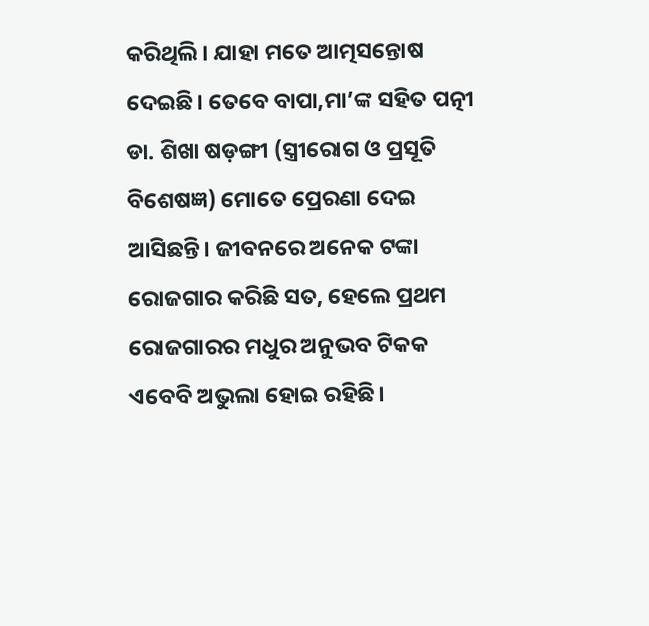କରିଥିଲି। ଯାହା ମତେ ଆତ୍ମସନ୍ତୋଷ ଦେଇଛି। ତେବେ ବାପା,ମା’ଙ୍କ ସହିତ ପତ୍ନୀ ଡା. ଶିଖା ଷଡ଼ଙ୍ଗୀ (ସ୍ତ୍ରୀରୋଗ ଓ ପ୍ରସୂତି ବିଶେଷଜ୍ଞ) ମୋତେ ପ୍ରେରଣା ଦେଇ ଆସିଛନ୍ତି। ଜୀବନରେ ଅନେକ ଟଙ୍କା ରୋଜଗାର କରିଛି ସତ, ହେଲେ ପ୍ରଥମ ରୋଜଗାରର ମଧୁର ଅନୁଭବ ଟିକକ ଏବେବି ଅଭୁଲା ହୋଇ ରହିଛି।